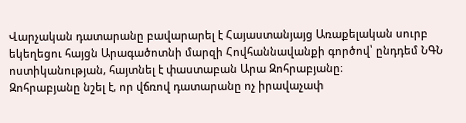Վարչական դատարանը բավարարել է Հայաստանյայց Առաքելական սուրբ եկեղեցու հայցն Արագածոտնի մարզի Հովհաննավանքի գործով՝ ընդդեմ ՆԳՆ ոստիկանության, հայտնել է փաստաբան Արա Զոհրաբյանը։
Զոհրաբյանը նշել է, որ վճռով դատարանը ոչ իրավաչափ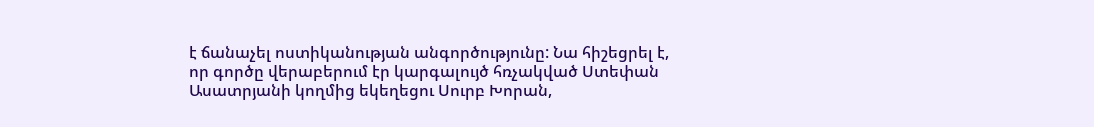է ճանաչել ոստիկանության անգործությունը: Նա հիշեցրել է, որ գործը վերաբերում էր կարգալույծ հռչակված Ստեփան Ասատրյանի կողմից եկեղեցու Սուրբ Խորան,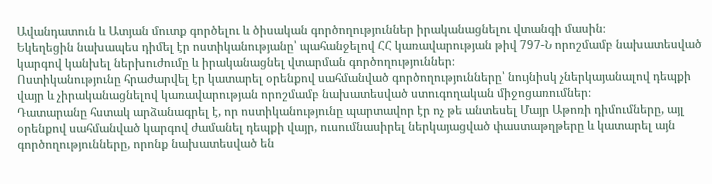Ավանդատուն և Ատյան մուտք գործելու և ծիսական գործողություններ իրականացնելու վտանգի մասին։
Եկեղեցին նախապես դիմել էր ոստիկանությանը՝ պահանջելով ՀՀ կառավարության թիվ 797-Ն որոշմամբ նախատեսված կարգով կանխել ներխուժումը և իրականացնել վտարման գործողություններ։
Ոստիկանությունը հրաժարվել էր կատարել օրենքով սահմանված գործողությունները՝ նույնիսկ չներկայանալով դեպքի վայր և չիրականացնելով կառավարության որոշմամբ նախատեսված ստուգողական միջոցառումներ։
Դատարանը հստակ արձանագրել է, որ ոստիկանությունը պարտավոր էր ոչ թե անտեսել Մայր Աթոռի դիմումները, այլ օրենքով սահմանված կարգով ժամանել դեպքի վայր, ուսումնասիրել ներկայացված փաստաթղթերը և կատարել այն գործողությունները, որոնք նախատեսված են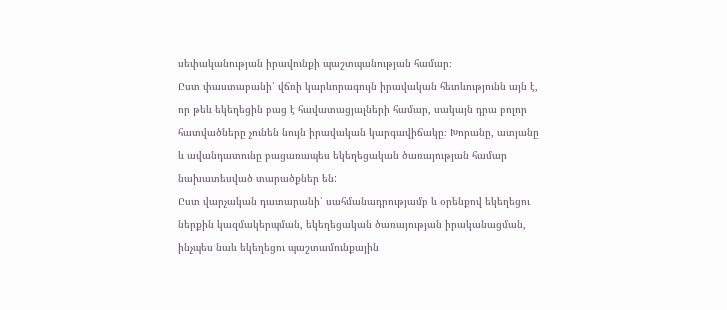սեփականության իրավունքի պաշտպանության համար։
Ըստ փաստաբանի՝ վճռի կարևորագույն իրավական հետևությունն այն է, որ թեև եկեղեցին բաց է հավատացյալների համար, սակայն դրա բոլոր հատվածները չունեն նույն իրավական կարգավիճակը։ Խորանը, ատյանը և ավանդատունը բացառապես եկեղեցական ծառայության համար նախատեսված տարածքներ են:
Ըստ վարչական դատարանի՝ սահմանադրությամբ և օրենքով եկեղեցու ներքին կազմակերպման, եկեղեցական ծառայության իրականացման, ինչպես նաև եկեղեցու պաշտամունքային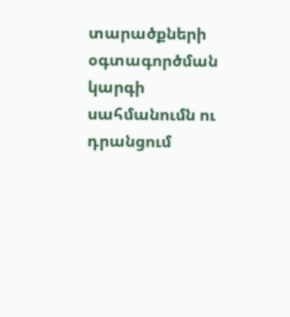տարածքների օգտագործման կարգի սահմանումն ու դրանցում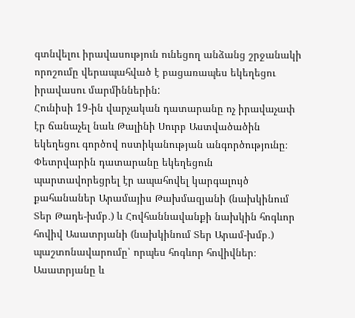գտնվելու իրավասություն ունեցող անձանց շրջանակի որոշումը վերապահված է բացառապես եկեղեցու իրավասու մարմիններին:
Հունիսի 19-ին վարչական դատարանը ոչ իրավաչափ էր ճանաչել նաև Թալինի Սուրբ Աստվածածին եկեղեցու գործով ոստիկանության անգործությունը։
Փետրվարին դատարանը եկեղեցուն պարտավորեցրել էր ապահովել կարգալույծ քահանաներ Արամայիս Թախմազյանի (նախկինում Տեր Թադե-խմբ․) և Հովհաննավանքի նախկին հոգևոր հովիվ Ասատրյանի (նախկինում Տեր Արամ-խմբ․) պաշտոնավարումը՝ որպես հոգևոր հովիվներ։
Ասատրյանը և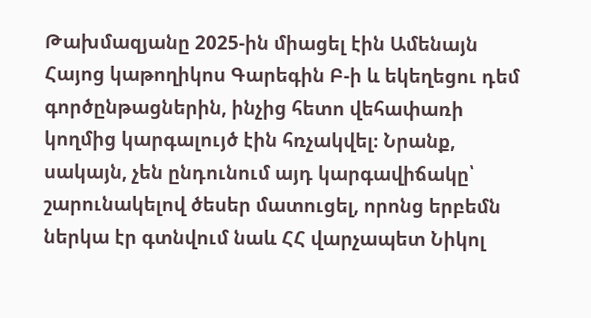Թախմազյանը 2025-ին միացել էին Ամենայն Հայոց կաթողիկոս Գարեգին Բ-ի և եկեղեցու դեմ գործընթացներին, ինչից հետո վեհափառի կողմից կարգալույծ էին հռչակվել։ Նրանք, սակայն, չեն ընդունում այդ կարգավիճակը՝ շարունակելով ծեսեր մատուցել, որոնց երբեմն ներկա էր գտնվում նաև ՀՀ վարչապետ Նիկոլ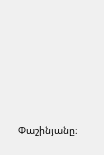Փաշինյանը։